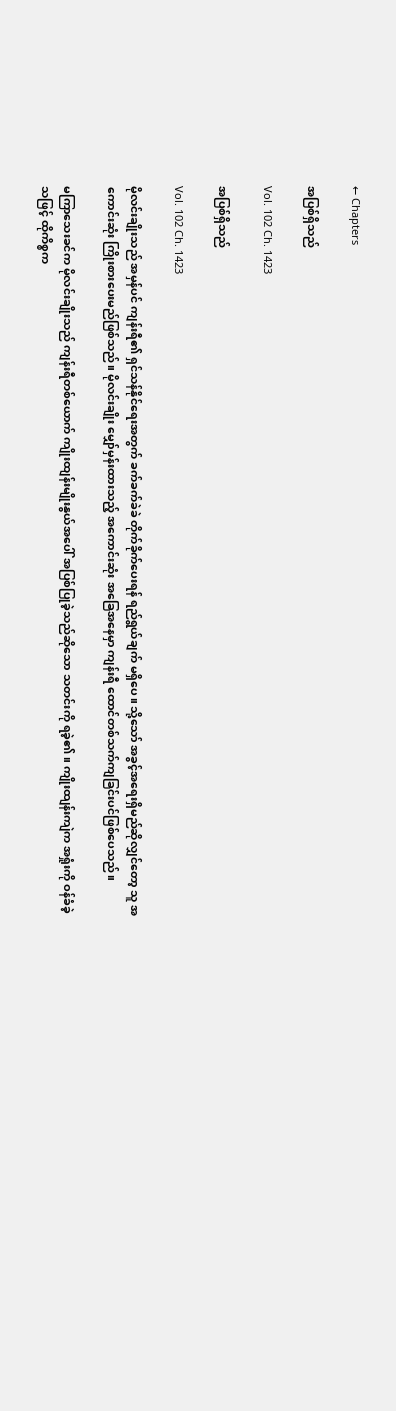← Chapters

အပြစ်ရှိသည်

Vol. 102 Ch. 1423

အပြစ်ရှိသည်

Vol. 102 Ch. 1423

မိုလင်းချိုးသည် အမှန်ပင် ကျန်းရီ၏ ရှင်သန်နိုင်ရေးအတွက် ခက်ခက်ခဲခဲ တိုက်ခိုက်ပေးရန် ရည်ရွယ်ချက် မရှိပေ။ သို့သော် အခွင့်အရေးရှိမည်ဆိုလျှင်တော့ သူ အကောင်းဆုံး ကြိုးစားပေးမည်ဖြစ်သည်။ မိုလင်းချိုး မျှော်မှန်းထားသည့် အကောင်းဆုံး အခြေအနေမှာ ကျန်းရီ ထောင်တစ်သက်ကျခြင်းပင်ဖြစ်ပေသည်။

မကြာသေးခင်က မိုလင်းချိုးသည် ကျန်းရီတစ်ယောက် ကျိုးထျန်းမျိုးနွယ်အပေါ် အပြစ်ပြုခဲ့သည်ဆိုသော သတင်းကို ရခဲ့၏။ ကျိုးထျန်းကျဲက အရှုံးကို ဝန်ခံခဲ့သဖြင့် ထိုကိစ္စက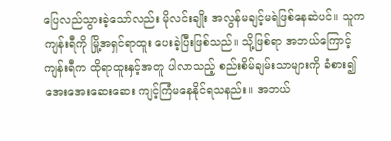ပြေလည်သွားခဲ့သော်လည်း မိုလင်းချိုး အလွန်မချင့်မရဲဖြစ်နေဆဲပင်။ သူက ကျန်းရီကို မြို့အရှင်ရာထူး ပေးခဲ့ပြီးဖြစ်သည်။ သို့ဖြစ်ရာ အဘယ်ကြောင့် ကျန်းရီက ထိုရာထူးနှင့်အတူ ပါလာသည့် စည်းစိမ်ချမ်းသာများကို ခံစား၍ အေးအေးဆေးဆေး ကျင့်ကြံမနေနိုင်ရသနည်း။ အဘယ်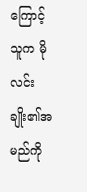ကြောင့် သူက မိုလင်းချိုး၏အမည်ကို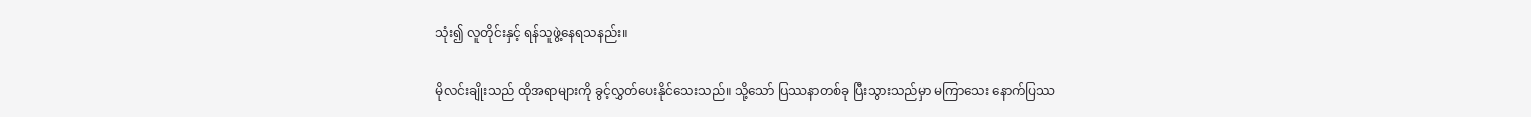သုံး၍ လူတိုင်းနှင့် ရန်သူဖွဲ့နေရသနည်း။

မိုလင်းချိုးသည် ထိုအရာများကို ခွင့်လွှတ်ပေးနိုင်သေးသည်။ သို့သော် ပြဿနာတစ်ခု ပြီးသွားသည်မှာ မကြာသေး နောက်ပြဿ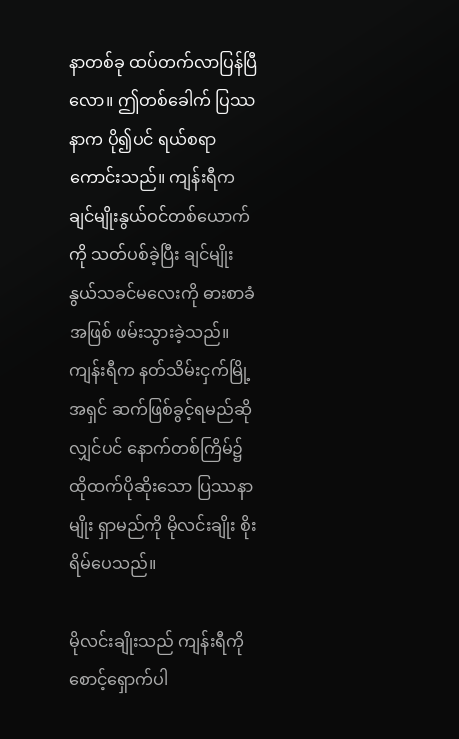နာတစ်ခု ထပ်တက်လာပြန်ပြီလော။ ဤတစ်ခေါက် ပြဿနာက ပို၍ပင် ရယ်စရာကောင်းသည်။ ကျန်းရီက ချင်မျိုးနွယ်ဝင်တစ်ယောက်ကို သတ်ပစ်ခဲ့ပြီး ချင်မျိုးနွယ်သခင်မလေးကို ဓားစာခံအဖြစ် ဖမ်းသွားခဲ့သည်။ ကျန်းရီက နတ်သိမ်းငှက်မြို့အရှင် ဆက်ဖြစ်ခွင့်ရမည်ဆိုလျှင်ပင် နောက်တစ်ကြိမ်၌ ထိုထက်ပိုဆိုးသော ပြဿနာမျိုး ရှာမည်ကို မိုလင်းချိုး စိုးရိမ်ပေသည်။

မိုလင်းချိုးသည် ကျန်းရီကို စောင့်ရှောက်ပါ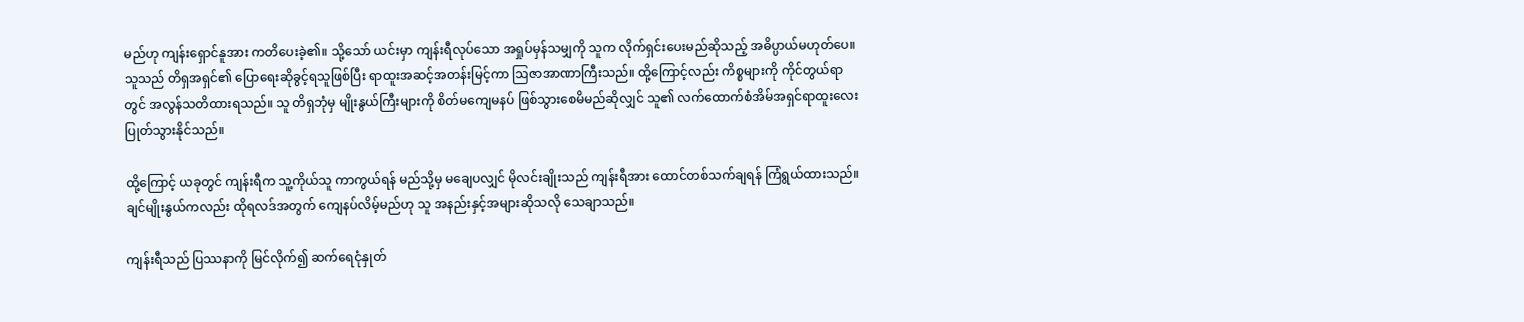မည်ဟု ကျန်းရှောင်နူအား ကတိပေးခဲ့၏။ သို့သော် ယင်းမှာ ကျန်းရီလုပ်သော အရှုပ်မှန်သမျှကို သူက လိုက်ရှင်းပေးမည်ဆိုသည့် အဓိပ္ပာယ်မဟုတ်ပေ။ သူသည် တိရှအရှင်၏ ပြောရေးဆိုခွင့်ရသူဖြစ်ပြီး ရာထူးအဆင့်အတန်းမြင့်ကာ ဩဇာအာဏာကြီးသည်။ ထို့ကြောင့်လည်း ကိစ္စများကို ကိုင်တွယ်ရာတွင် အလွန်သတိထားရသည်။ သူ တိရှဘုံမှ မျိုးနွယ်ကြီးများကို စိတ်မကျေမနပ် ဖြစ်သွားစေမိမည်ဆိုလျှင် သူ၏ လက်ထောက်စံအိမ်အရှင်ရာထူးလေး ပြုတ်သွားနိုင်သည်။

ထို့ကြောင့် ယခုတွင် ကျန်းရီက သူ့ကိုယ်သူ ကာကွယ်ရန် မည်သို့မှ မချေပလျှင် မိုလင်းချိုးသည် ကျန်းရီအား ထောင်တစ်သက်ချရန် ကြံရွယ်ထားသည်။ ချင်မျိုးနွယ်ကလည်း ထိုရလဒ်အတွက် ကျေနပ်လိမ့်မည်ဟု သူ အနည်းနှင့်အများဆိုသလို သေချာသည်။

ကျန်းရီသည် ပြဿနာကို မြင်လိုက်၍ ဆက်ရေငုံနှုတ်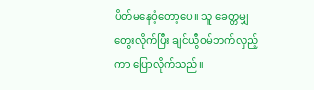ပိတ်မနေဝံ့တော့ပေ။ သူ ခေတ္တမျှ တွေးလိုက်ပြီး ချင်ယွီဝမ်ဘက်လှည့်ကာ ပြောလိုက်သည်။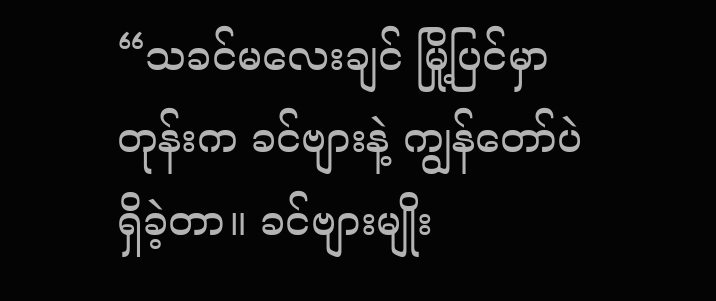“သခင်မလေးချင် မြို့ပြင်မှာတုန်းက ခင်ဗျားနဲ့ ကျွန်တော်ပဲ ရှိခဲ့တာ။ ခင်ဗျားမျိုး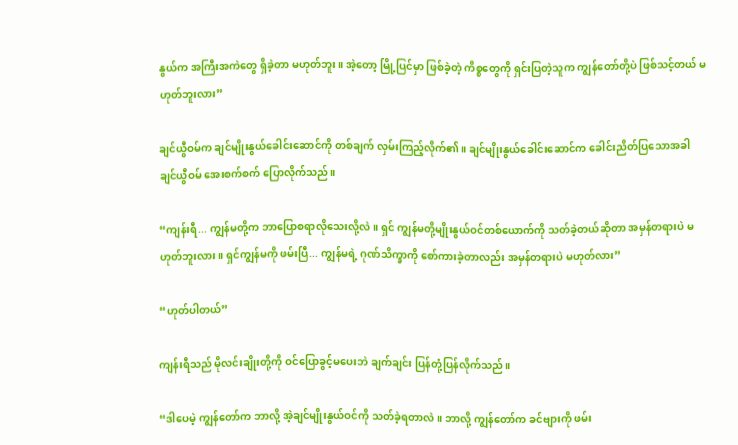နွယ်က အကြီးအကဲတွေ ရှိခဲ့တာ မဟုတ်ဘူး။ အဲ့တော့ မြို့ပြင်မှာ ဖြစ်ခဲ့တဲ့ ကိစ္စတွေကို ရှင်းပြတဲ့သူက ကျွန်တော်တို့ပဲ ဖြစ်သင့်တယ် မဟုတ်ဘူးလား”

ချင်ယွီဝမ်က ချင်မျိုးနွယ်ခေါင်းဆောင်ကို တစ်ချက် လှမ်းကြည့်လိုက်၏။ ချင်မျိုးနွယ်ခေါင်းဆောင်က ခေါင်းညိတ်ပြသောအခါ ချင်ယွီဝမ် အေးစက်စက် ပြောလိုက်သည်။

“ကျန်းရီ... ကျွန်မတို့က ဘာပြောစရာလိုသေးလို့လဲ။ ရှင် ကျွန်မတို့မျိုးနွယ်ဝင်တစ်ယောက်ကို သတ်ခဲ့တယ်ဆိုတာ အမှန်တရားပဲ မဟုတ်ဘူးလား။ ရှင်ကျွန်မကို ဖမ်းပြီ... ကျွန်မရဲ့ ဂုဏ်သိက္ခာကို စော်ကားခဲ့တာလည်း အမှန်တရားပဲ မဟုတ်လား”

“ဟုတ်ပါတယ်”

ကျန်းရီသည် မိုလင်းချိုးတို့ကို ဝင်ပြောခွင့်မပေးဘဲ ချက်ချင်း ပြန်တုံ့ပြန်လိုက်သည်။

“ဒါပေမဲ့ ကျွန်တော်က ဘာလို့ အဲ့ချင်မျိုးနွယ်ဝင်ကို သတ်ခဲ့ရတာလဲ။ ဘာလို့ ကျွန်တော်က ခင်ဗျားကို ဖမ်း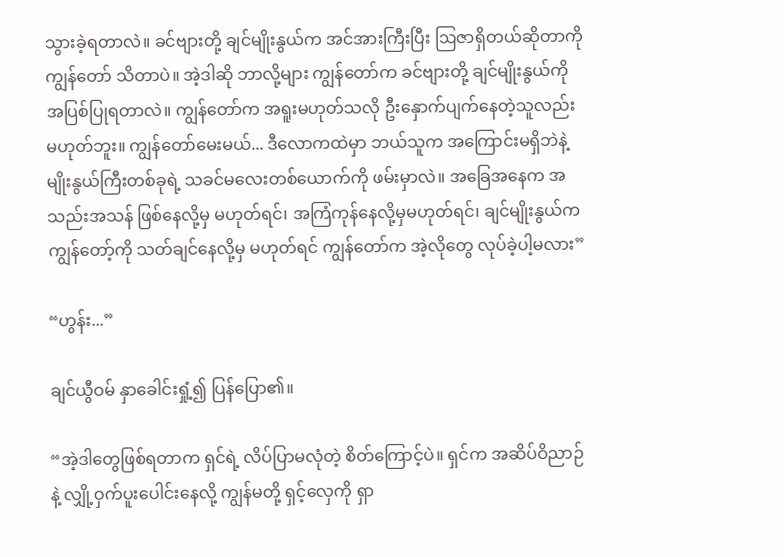သွားခဲ့ရတာလဲ။ ခင်ဗျားတို့ ချင်မျိုးနွယ်က အင်အားကြီးပြီး ဩဇာရှိတယ်ဆိုတာကို ကျွန်တော် သိတာပဲ။ အဲ့ဒါဆို ဘာလို့များ ကျွန်တော်က ခင်ဗျားတို့ ချင်မျိုးနွယ်ကို အပြစ်ပြုရတာလဲ။ ကျွန်တော်က အရူးမဟုတ်သလို ဦးနှောက်ပျက်နေတဲ့သူလည်း မဟုတ်ဘူး။ ကျွန်တော်မေးမယ်... ဒီလောကထဲမှာ ဘယ်သူက အကြောင်းမရှိဘဲနဲ့ မျိုးနွယ်ကြီးတစ်ခုရဲ့ သခင်မလေးတစ်ယောက်ကို ဖမ်းမှာလဲ။ အခြေအနေက အသည်းအသန် ဖြစ်နေလို့မှ မဟုတ်ရင်၊ အကြံကုန်နေလို့မှမဟုတ်ရင်၊ ချင်မျိုးနွယ်က ကျွန်တော့်ကို သတ်ချင်နေလို့မှ မဟုတ်ရင် ကျွန်တော်က အဲ့လိုတွေ လုပ်ခဲ့ပါ့မလား”

“ဟွန်း...”

ချင်ယွီဝမ် နှာခေါင်းရှုံ့၍ ပြန်ပြော၏။

“အဲ့ဒါတွေဖြစ်ရတာက ရှင်ရဲ့ လိပ်ပြာမလုံတဲ့ စိတ်ကြောင့်ပဲ။ ရှင်က အဆိပ်ဝိညာဉ်နဲ့ လျှို့ဝှက်ပူးပေါင်းနေလို့ ကျွန်မတို့ ရှင့်လှေကို ရှာ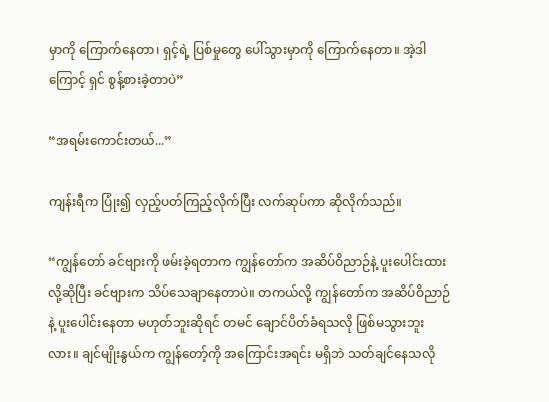မှာကို ကြောက်နေတာ၊ ရှင့်ရဲ့ ပြစ်မှုတွေ ပေါ်သွားမှာကို ကြောက်နေတာ။ အဲ့ဒါကြောင့် ရှင် စွန့်စားခဲ့တာပဲ”

“အရမ်းကောင်းတယ်...”

ကျန်းရီက ပြုံး၍ လှည့်ပတ်ကြည့်လိုက်ပြီး လက်ဆုပ်ကာ ဆိုလိုက်သည်။

“ကျွန်တော် ခင်ဗျားကို ဖမ်းခဲ့ရတာက ကျွန်တော်က အဆိပ်ဝိညာဉ်နဲ့ ပူးပေါင်းထားလို့ဆိုပြီး ခင်ဗျားက သိပ်သေချာနေတာပဲ။ တကယ်လို့ ကျွန်တော်က အဆိပ်ဝိညာဉ်နဲ့ ပူးပေါင်းနေတာ မဟုတ်ဘူးဆိုရင် တမင် ချောင်ပိတ်ခံရသလို ဖြစ်မသွားဘူးလား။ ချင်မျိုးနွယ်က ကျွန်တော့်ကို အကြောင်းအရင်း မရှိဘဲ သတ်ချင်နေသလို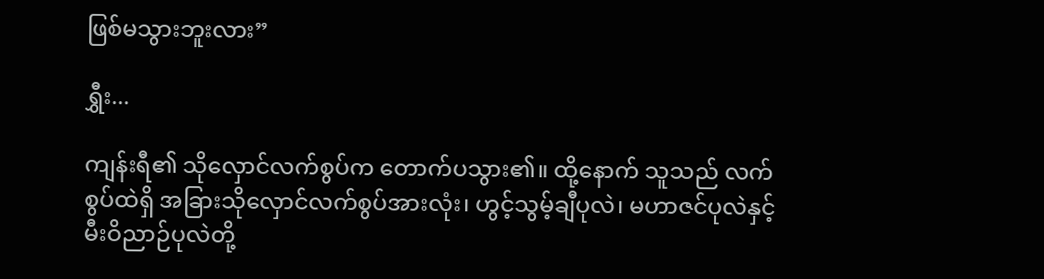ဖြစ်မသွားဘူးလား”

ရွှီး...

ကျန်းရီ၏ သိုလှောင်လက်စွပ်က တောက်ပသွား၏။ ထို့နောက် သူသည် လက်စွပ်ထဲရှိ အခြားသိုလှောင်လက်စွပ်အားလုံး၊ ဟွင့်သွမ့်ချီပုလဲ၊ မဟာဇင်ပုလဲနှင့် မီးဝိညာဉ်ပုလဲတို့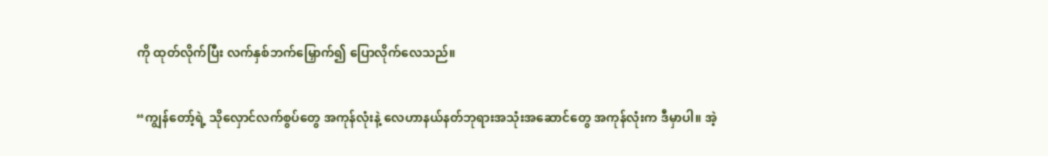ကို ထုတ်လိုက်ပြီး လက်နှစ်ဘက်မြှောက်၍ ပြောလိုက်လေသည်။

“ကျွန်တော့်ရဲ့ သိုလှောင်လက်စွပ်တွေ အကုန်လုံးနဲ့ လေဟာနယ်နတ်ဘုရားအသုံးအ‌ဆောင်တွေ အကုန်လုံးက ဒီမှာပါ။ အဲ့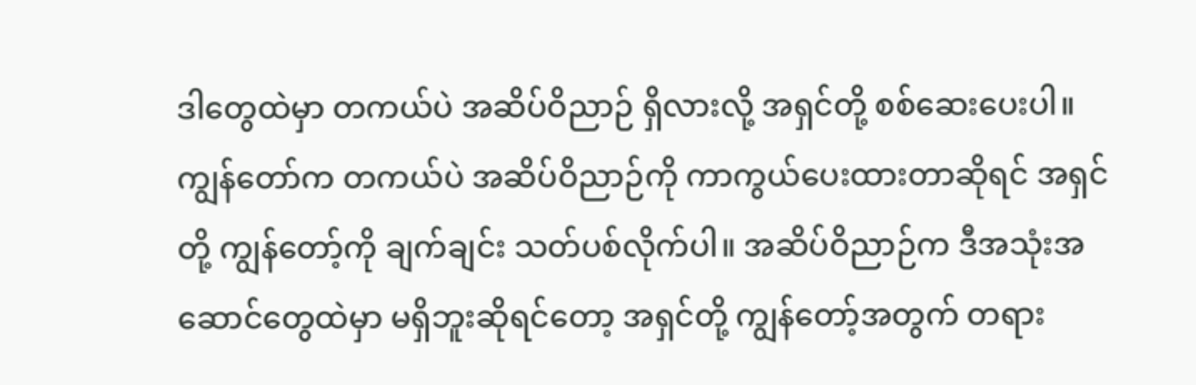ဒါတွေထဲမှာ တကယ်ပဲ အဆိပ်ဝိညာဉ် ရှိလားလို့ အရှင်တို့ စစ်‌ဆေးပေးပါ။ ကျွန်တော်က တကယ်ပဲ အဆိပ်ဝိညာဉ်ကို ကာကွယ်ပေးထားတာဆိုရင် အရှင်တို့ ကျွန်တော့်ကို ချက်ချင်း သတ်ပစ်လိုက်ပါ။ အဆိပ်ဝိညာဉ်က ဒီအသုံးအဆောင်တွေထဲမှာ မရှိဘူးဆိုရင်တော့ အရှင်တို့ ကျွန်တော့်အတွက် တရား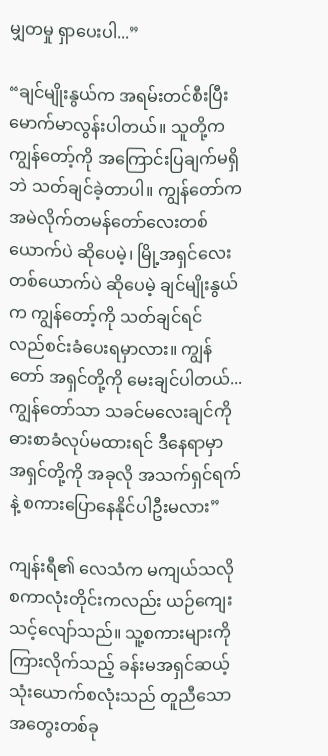မျှတမှု ရှာပေးပါ...”

“ချင်မျိုးနွယ်က အရမ်းတင်စီးပြီး မောက်မာလွန်းပါတယ်။ သူတို့က ကျွန်တော့်ကို အကြောင်းပြချက်မရှိဘဲ သတ်ချင်ခဲ့တာပါ။ ကျွန်တော်က အမဲလိုက်တမန်တော်လေးတစ်ယောက်ပဲ ဆိုပေမဲ့၊ မြို့အရှင်လေးတစ်ယောက်ပဲ ဆိုပေမဲ့ ချင်မျိုးနွယ်က ကျွန်တော့်ကို သတ်ချင်ရင် လည်စင်းခံပေးရမှာလား။ ကျွန်တော် အရှင်တို့ကို မေးချင်ပါတယ်... ကျွန်တော်သာ သခင်မ‌လေးချင်ကို ဓားစာခံလုပ်မထားရင် ဒီနေရာမှာ အရှင်တို့ကို အခုလို အသက်ရှင်ရက်နဲ့ စကားပြောနေနိုင်ပါဦးမလား”

ကျန်းရီ၏ လေသံက မကျယ်သလို စကာလုံးတိုင်းကလည်း ယဉ်ကျေးသင့်လျော်သည်။ သူ့စကားများကို ကြားလိုက်သည့် ခန်းမအရှင်ဆယ့်သုံးယောက်စလုံးသည် တူညီသောအတွေးတစ်ခု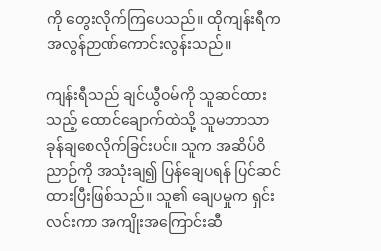ကို တွေးလိုက်ကြပေသည်။ ထိုကျန်းရီက အလွန်ဉာဏ်ကောင်းလွန်းသည်။

ကျန်းရီသည် ချင်ယွီဝမ်ကို သူဆင်ထားသည့် ထောင်ချောက်ထဲသို့ သူမဘာသာ ခုန်ချစေလိုက်ခြင်းပင်။ သူက အဆိပ်ဝိညာဉ်ကို အသုံးချ၍ ပြန်ချေပရန် ပြင်ဆင်ထားပြီးဖြစ်သည်။ သူ၏ ချေပမှုက ရှင်းလင်းကာ အကျိုးအကြောင်းဆီ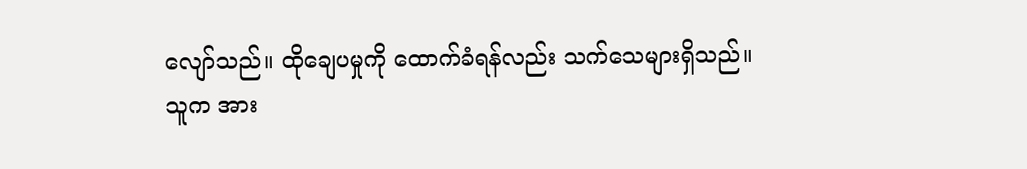လျော်သည်။ ထိုချေပမှုကို ထောက်ခံရန်လည်း သက်သေများရှိသည်။ သူက အား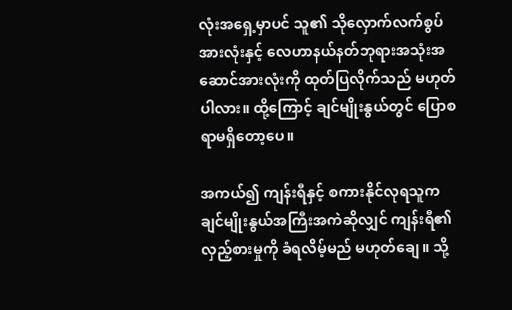လုံးအရှေ့မှာပင် သူ၏ သိုလှောက်လက်စွပ်အားလုံးနှင့် လေဟာနယ်နတ်ဘုရားအသုံးအဆောင်အားလုံးကို ထုတ်ပြလိုက်သည် မဟုတ်ပါလား။ ထို့ကြောင့် ချင်မျိုးနွယ်တွင် ပြောစရာမရှိတော့ပေ။

အကယ်၍ ကျန်းရီနှင့် စကားနိုင်လုရသူက ချင်မျိုးနွယ်အကြီးအကဲဆိုလျှင် ကျန်းရီ၏ လှည့်စားမှုကို ခံရလိမ့်မည် မဟုတ်ချေ။ သို့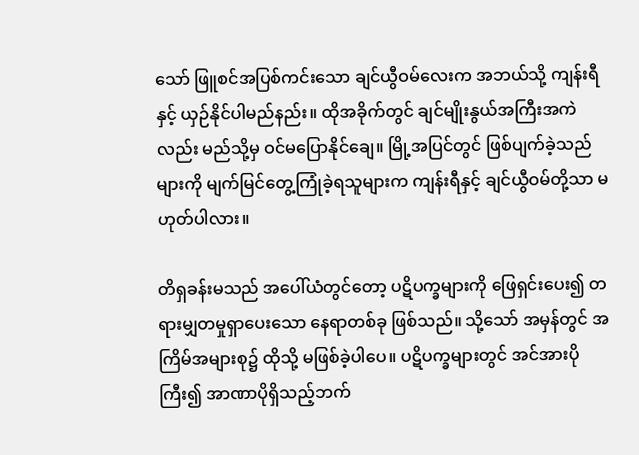သော် ဖြူစင်အပြစ်ကင်းသော ချင်ယွီဝမ်လေးက အဘယ်သို့ ကျန်းရီနှင့် ယှဉ်နိုင်ပါမည်နည်း။ ထိုအခိုက်တွင် ချင်မျိုးနွယ်အကြီးအကဲလည်း မည်သို့မှ ဝင်မပြောနိုင်ချေ။ မြို့အပြင်တွင် ဖြစ်ပျက်ခဲ့သည်များကို မျက်မြင်တွေ့ကြုံခဲ့ရသူများက ကျန်းရီနှင့် ချင်ယွီဝမ်တို့သာ မဟုတ်ပါလား။

တိရှခန်းမသည် အပေါ်ယံတွင်တော့ ပဋိပက္ခများကို ဖြေရှင်းပေး၍ တရားမျှတမှုရှာပေးသော နေရာတစ်ခု ဖြစ်သည်။ သို့သော် အမှန်တွင် အကြိမ်အများစု၌ ထိုသို့ မဖြစ်ခဲ့ပါပေ။ ပဋိပက္ခများတွင် အင်အားပိုကြီး၍ အာဏာပိုရှိသည့်ဘက်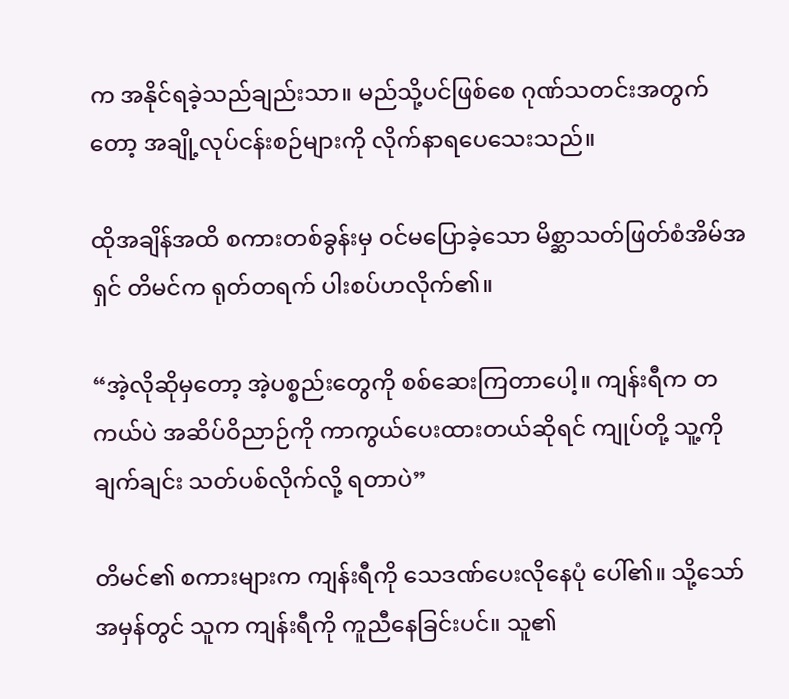က အနိုင်ရခဲ့သည်ချည်းသာ။ မည်သို့ပင်ဖြစ်စေ ဂုဏ်သတင်းအတွက်တော့ အချို့လုပ်ငန်းစဉ်များကို လိုက်နာရပေသေးသည်။

ထိုအချိန်အထိ စကားတစ်ခွန်းမှ ဝင်မပြောခဲ့သော မိစ္ဆာသတ်ဖြတ်စံအိမ်အရှင် တိမင်က ရုတ်တရက် ပါးစပ်ဟလိုက်၏။

“အဲ့လိုဆိုမှတော့ အဲ့ပစ္စည်းတွေကို စစ်ဆေးကြတာပေါ့။ ကျန်းရီက တကယ်ပဲ အဆိပ်ဝိညာဉ်ကို ကာကွယ်ပေးထားတယ်ဆိုရင် ကျုပ်တို့ သူ့ကို ချက်ချင်း သတ်ပစ်လိုက်လို့ ရတာပဲ”

တိမင်၏ စကားများက ကျန်းရီကို‌ သေဒဏ်ပေးလိုနေပုံ ပေါ်၏။ သို့သော် အမှန်တွင် သူက ကျန်းရီကို ကူညီနေခြင်းပင်။ သူ၏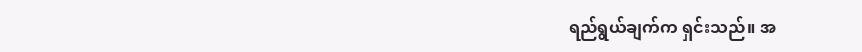ရည်ရွယ်ချက်က ရှင်းသည်။ အ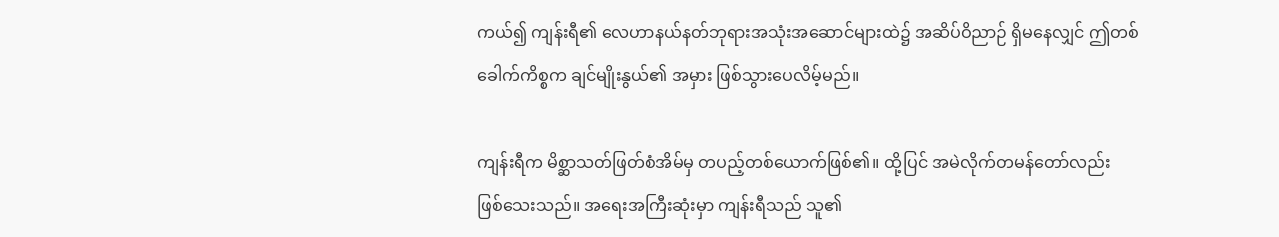ကယ်၍ ကျန်းရီ၏ လေဟာနယ်နတ်ဘုရားအသုံးအဆောင်များထဲ၌ အဆိပ်ဝိညာဉ် ရှိမနေလျှင် ဤတစ်ခေါက်ကိစ္စက ချင်မျိုးနွယ်၏ အမှား ဖြစ်သွားပေလိမ့်မည်။

ကျန်းရီက မိစ္ဆာသတ်ဖြတ်စံအိမ်မှ တပည့်တစ်ယောက်ဖြစ်၏။ ထို့ပြင် အမဲလိုက်တမန်တော်လည်း ဖြစ်သေးသည်။ အရေးအကြီးဆုံးမှာ ကျန်းရီသည် သူ၏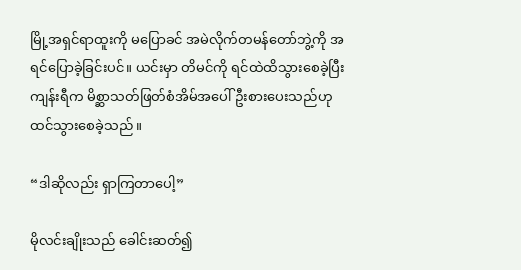မြို့အရှင်ရာထူးကို မပြောခင် အမဲလိုက်တမန်တော်ဘွဲ့ကို အရင်ပြောခဲ့ခြင်းပင်။ ယင်းမှာ တိမင်ကို ရင်ထဲထိသွားစေခဲ့ပြီး ကျန်းရီက မိစ္ဆာသတ်ဖြတ်စံအိမ်အပေါ် ဦးစားပေးသည်ဟု ထင်သွားစေခဲ့သည်။

“ဒါဆိုလည်း ရှာကြတာပေါ့”

မိုလင်းချိုးသည် ခေါင်းဆတ်၍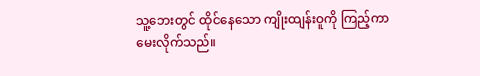သူ့ဘေးတွင် ထိုင်နေသော ကျိုးထျန်းဝူကို ကြည့်ကာ မေးလိုက်သည်။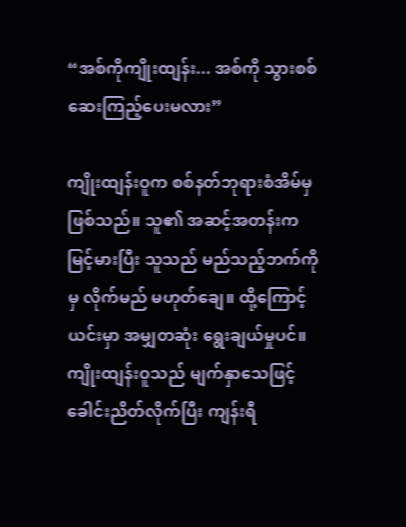“အစ်ကိုကျိုးထျန်း... အစ်ကို သွားစစ်ဆေးကြည့်ပေးမလား”

ကျိုးထျန်းဝူက စစ်နတ်ဘုရားစံအိမ်မှဖြစ်သည်။ သူ၏ အဆင့်အတန်းက မြင့်မားပြီး သူသည် မည်သည့်ဘက်ကိုမှ လိုက်မည် မဟုတ်ချေ။ ထို့ကြောင့် ယင်းမှာ အမျှတဆုံး ရွေးချယ်မှုပင်။ ကျိုးထျန်းဝူသည် မျက်နှာသေဖြင့် ခေါင်းညိတ်လိုက်ပြီး ကျန်းရီ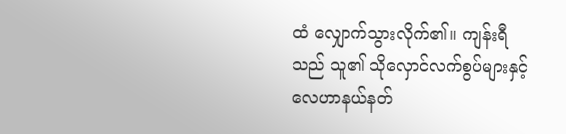ထံ လျှောက်သွားလိုက်၏။ ကျန်းရီသည် သူ၏ သိုလှောင်လက်စွပ်များနှင့် လေဟာနယ်နတ်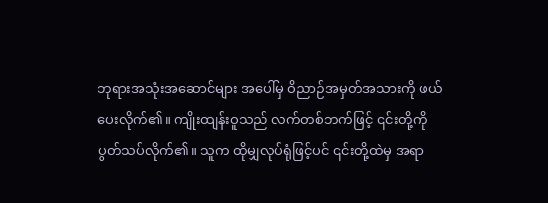ဘုရားအသုံးအဆောင်များ အပေါ်မှ ဝိညာဉ်အမှတ်အသားကို ဖယ်ပေးလိုက်၏။ ကျိုးထျန်းဝူသည် လက်တစ်ဘက်ဖြင့် ၎င်းတို့ကို ပွတ်သပ်လိုက်၏။ သူက ထိုမျှလုပ်ရုံဖြင့်ပင် ၎င်းတို့ထဲမှ အရာ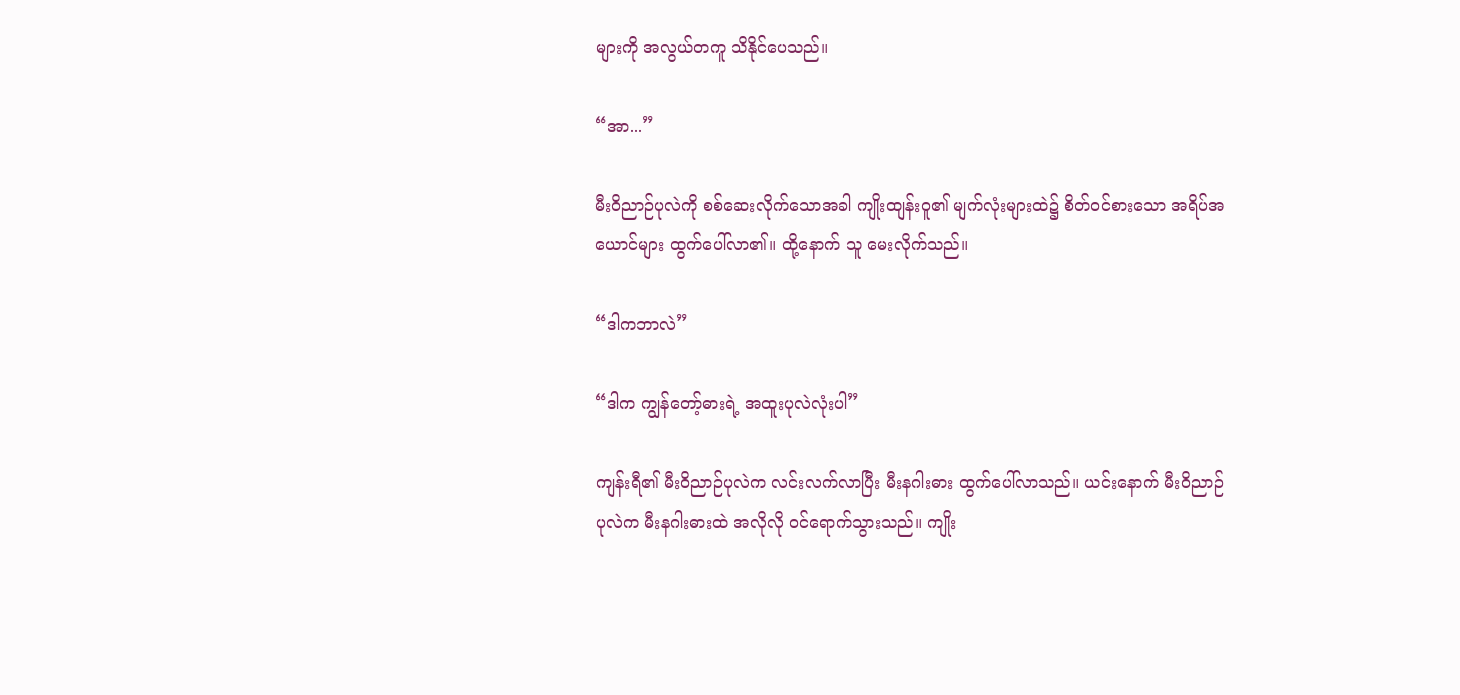များကို အလွယ်တကူ သိနိုင်ပေသည်။

“အာ...”

မီးဝိညာဉ်ပုလဲကို စစ်ဆေးလိုက်သောအခါ ကျိုးထျန်းဝူ၏ မျက်လုံးများထဲ၌ စိတ်ဝင်စားသော အရိပ်အယောင်များ ထွက်ပေါ်လာ၏။ ထို့နောက် သူ မေးလိုက်သည်။

“ဒါကဘာလဲ”

“ဒါက ကျွန်တော့်ဓားရဲ့ အထူးပုလဲလုံးပါ”

ကျန်းရီ၏ မီးဝိညာဉ်ပုလဲက လင်းလက်လာပြီး မီးနဂါးဓား ထွက်ပေါ်လာသည်။ ယင်းနောက် မီးဝိညာဉ်ပုလဲက မီးနဂါးဓားထဲ အလိုလို ဝင်ရောက်သွားသည်။ ကျိုး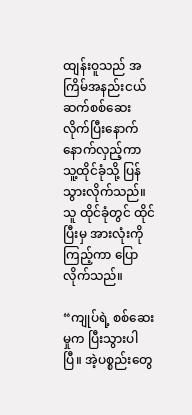ထျန်းဝူသည် အကြိမ်အနည်းငယ် ဆက်စစ်ဆေးလိုက်ပြီးနောက် နောက်လှည့်ကာ သူ့ထိုင်ခုံသို့ ပြန်သွားလိုက်သည်။ သူ ထိုင်ခုံတွင် ထိုင်ပြီးမှ အားလုံးကို ကြည့်ကာ ပြောလိုက်သည်။

“ကျုပ်ရဲ့ စစ်ဆေးမှုက ပြီးသွားပါပြီ။ အဲ့ပစ္စည်းတွေ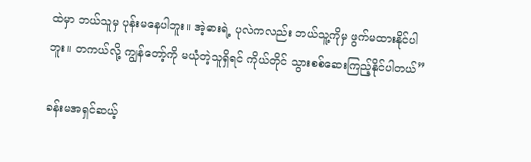ထဲမှာ ဘယ်သူမှ ပုန်းမနေပါဘူး။ အဲ့ဓားရဲ့ ပုလဲကလည်း ဘယ်သူ့ကိုမှ ဖွက်မထားနိုင်ပါဘူး။ တကယ်လို့ ကျွန်တော့်ကို မယုံတဲ့သူရှိရင် ကိုယ်တိုင် သွားစစ်ဆေးကြည့်နိုင်ပါတယ်”

ခန်းမအရှင်ဆယ့်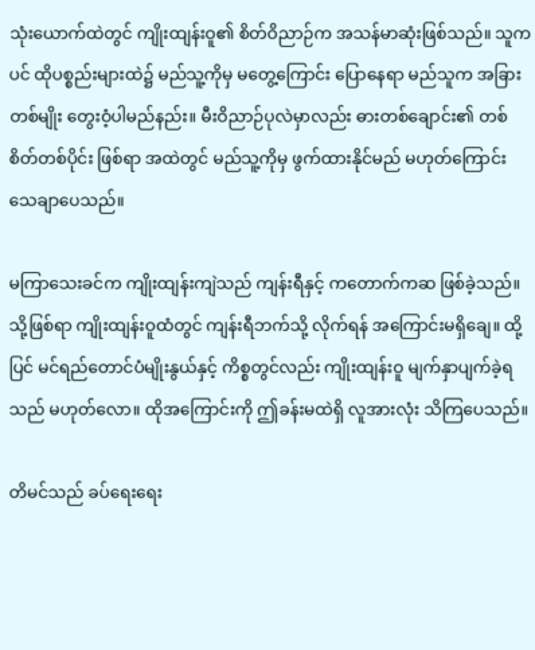သုံးယောက်ထဲတွင် ကျိုးထျန်းဝူ၏ စိတ်ဝိညာဉ်က အသန်မာဆုံးဖြစ်သည်။ သူကပင် ထိုပစ္စည်းများထဲ၌ မည်သူ့ကိုမှ မတွေ့ကြောင်း ပြောနေရာ မည်သူက အခြားတစ်မျိုး တွေးဝံ့ပါမည်နည်း။ မီးဝိညာဉ်ပုလဲမှာလည်း ဓားတစ်ချောင်း၏ တစ်စိတ်တစ်ပိုင်း ဖြစ်ရာ အထဲတွင် မည်သူ့ကိုမှ ဖွက်ထားနိုင်မည် မဟုတ်ကြောင်း သေချာပေသည်။

မကြာသေးခင်က ကျိုးထျန်းကျဲသည် ကျန်းရီနှင့် ကတောက်ကဆ ဖြစ်ခဲ့သည်။ သို့ဖြစ်ရာ ကျိုးထျန်းဝူထံတွင် ကျန်းရီဘက်သို့ လိုက်ရန် အကြောင်းမရှိချေ။ ထို့ပြင် မင်ရည်တောင်ပံမျိုးနွယ်နှင့် ကိစ္စတွင်လည်း ကျိုးထျန်းဝူ မျက်နှာပျက်ခဲ့ရသည် မဟုတ်လော။ ထိုအကြောင်းကို ဤခန်းမထဲရှိ လူအားလုံး သိကြပေသည်။

တိမင်သည် ခပ်ရေးရေး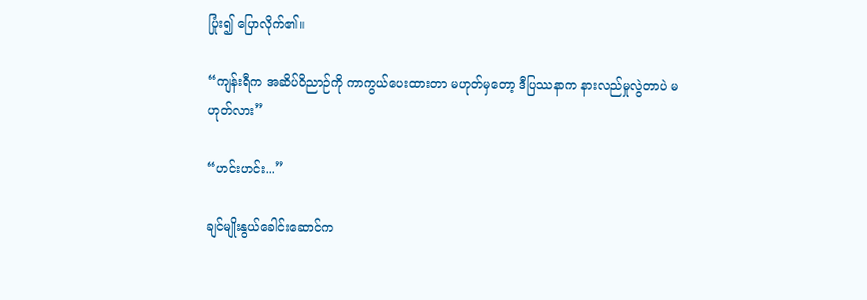ပြုံး၍ ပြောလိုက်၏။

“ကျန်းရီက အဆိပ်ဝိညာဉ်ကို ကာကွယ်ပေးထားတာ မဟုတ်မှတော့ ဒီပြဿနာက နားလည်မှုလွဲတာပဲ မဟုတ်လား”

“ဟင်းဟင်း...”

ချင်မျိုးနွယ်ခေါင်း‌ဆောင်က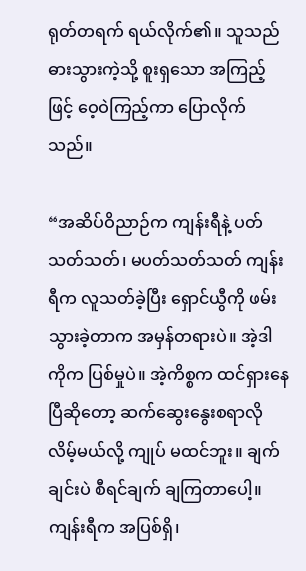ရုတ်တရက် ရယ်လိုက်၏။ သူသည် ဓားသွားကဲ့သို့ စူးရှသော အကြည့်ဖြင့် ဝေ့ဝဲကြည့်ကာ ပြောလိုက်သည်။

“အဆိပ်ဝိညာဉ်က ကျန်းရီနဲ့ ပတ်သတ်သတ်၊ မပတ်သတ်သတ် ကျန်းရီက လူသတ်ခဲ့ပြီး ရှောင်ယွီကို ဖမ်းသွားခဲ့တာက အမှန်တရားပဲ။ အဲ့ဒါကိုက ပြစ်မှုပဲ။ အဲ့ကိစ္စက ထင်ရှားနေပြီဆိုတော့ ဆက်ဆွေးနွေးစရာလိုလိမ့်မယ်လို့ ကျုပ် မထင်ဘူး။ ချက်ချင်းပဲ စီရင်ချက် ချကြတာပေါ့။ ကျန်းရီက အပြစ်ရှိ၊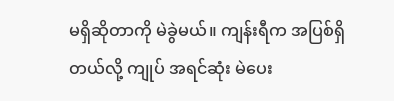မရှိဆိုတာကို မဲခွဲမယ်။ ကျန်းရီက အပြစ်ရှိတယ်လို့ ကျုပ် အရင်ဆုံး မဲပေး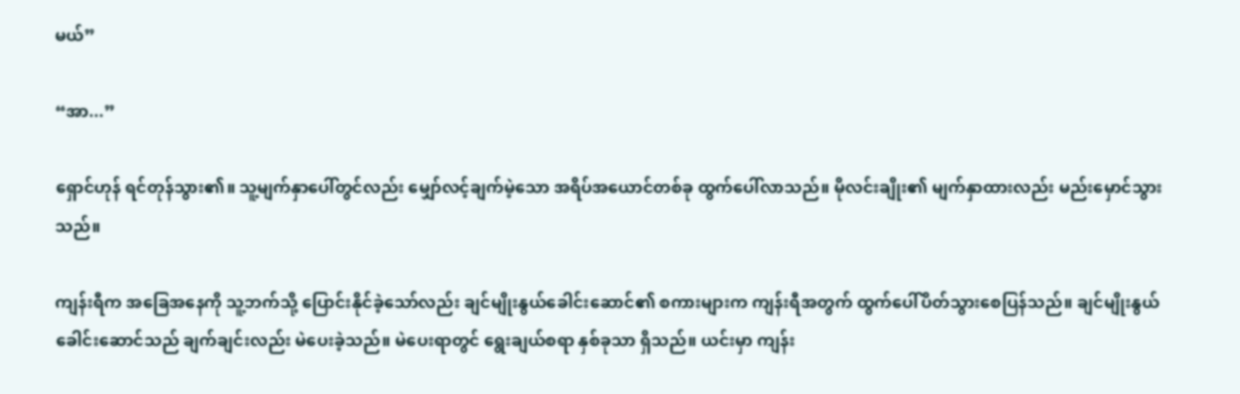မယ်”

“အာ...”

ရှောင်ဟုန် ရင်တုန်သွား၏။ သူ့မျက်နှာပေါ်တွင်လည်း မျှော်လင့်ချက်မဲ့သော အရိပ်အယောင်တစ်ခု ထွက်ပေါ်လာသည်။ မိုလင်းချိုး၏ မျက်နှာထားလည်း မည်းမှောင်သွားသည်။

ကျန်းရီက အခြေအနေကို သူ့ဘက်သို့ ပြောင်းနိုင်ခဲ့သော်လည်း ချင်မျိုးနွယ်ခေါင်းဆောင်၏ စကားများက ကျန်းရီအတွက် ထွက်ပေါ်ပိတ်သွားစေပြန်သည်။ ချင်မျိုးနွယ်ခေါင်းဆောင်သည် ချက်ချင်းလည်း မဲပေးခဲ့သည်။ မဲပေးရာတွင် ‌ရွေးချယ်စရာ နှစ်ခုသာ ရှိသည်။ ယင်းမှာ ကျန်း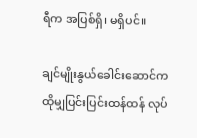ရီက အပြစ်ရှိ၊ မရှိပင်။

ချင်မျိုးနွယ်ခေါင်းဆောင်က ထိုမျှပြင်းပြင်းထန်ထန် လုပ်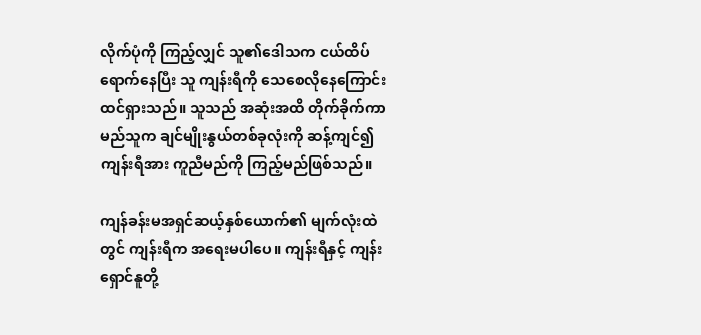လိုက်ပုံကို ကြည့်လျှင် သူ၏ဒေါသက ငယ်ထိပ်ရောက်နေပြီး သူ ကျန်းရီကို သေစေလိုနေကြောင်း ထင်ရှားသည်။ သူသည် အဆုံးအထိ တိုက်ခိုက်ကာ မည်သူက ချင်မျိုးနွယ်တစ်ခုလုံးကို ဆန့်ကျင်၍ ကျန်းရီအား ကူညီမည်ကို ကြည့်မည်ဖြစ်သည်။

ကျန်ခန်းမအရှင်ဆယ့်နှစ်ယောက်၏ မျက်လုံးထဲတွင် ကျန်းရီက အရေးမပါပေ။ ကျန်းရီနှင့် ကျန်းရှောင်နူတို့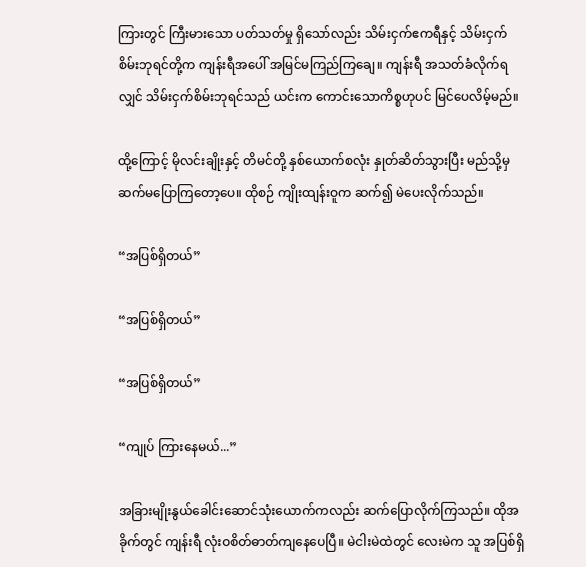ကြားတွင် ကြီးမားသော ပတ်သတ်မှု ရှိသော်လည်း သိမ်းငှက်ဧကရီနှင့် သိမ်းငှက်စိမ်းဘုရင်တို့က ကျန်းရီအပေါ် အမြင်မကြည်ကြချေ။ ကျန်းရီ အသတ်ခံလိုက်ရလျှင် သိမ်းငှက်စိမ်းဘုရင်သည် ယင်းက ကောင်းသောကိစ္စဟုပင် မြင်ပေလိမ့်မည်။

ထို့ကြောင့် မိုလင်းချိုးနှင့် တိမင်တို့ နှစ်ယောက်စလုံး နှုတ်ဆိတ်သွားပြီး မည်သို့မှ ဆက်မပြောကြတော့ပေ။ ထိုစဉ် ကျိုးထျန်းဝူက ဆက်၍ မဲပေးလိုက်သည်။

“အပြစ်ရှိတယ်”

“အပြစ်ရှိတယ်”

“အပြစ်ရှိတယ်”

“ကျုပ် ကြားနေမယ်...”

အခြားမျိုးနွယ်ခေါင်းဆောင်သုံးယောက်ကလည်း ဆက်ပြောလိုက်ကြသည်။ ထိုအခိုက်တွင် ကျန်းရီ လုံးဝစိတ်ဓာတ်ကျနေပေပြီ။ မဲငါးမဲထဲတွင် လေးမဲက သူ အပြစ်ရှိ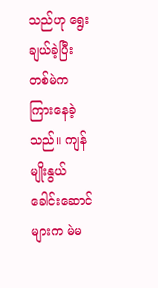သည်ဟု ‌ရွေးချယ်ခဲ့ပြီး တစ်မဲက ကြားနေခဲ့သည်။ ကျန်မျိုးနွယ်ခေါင်းဆောင်များက မဲမ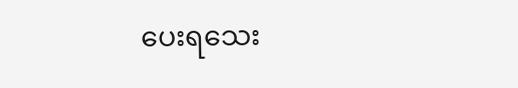ပေးရသေး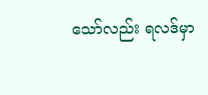သော်လည်း ရလဒ်မှာ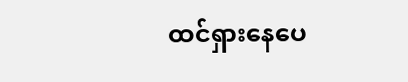ထင်ရှားနေပေ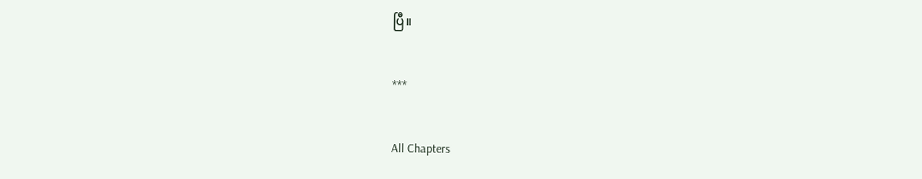ပြီ။

***

All Chapters